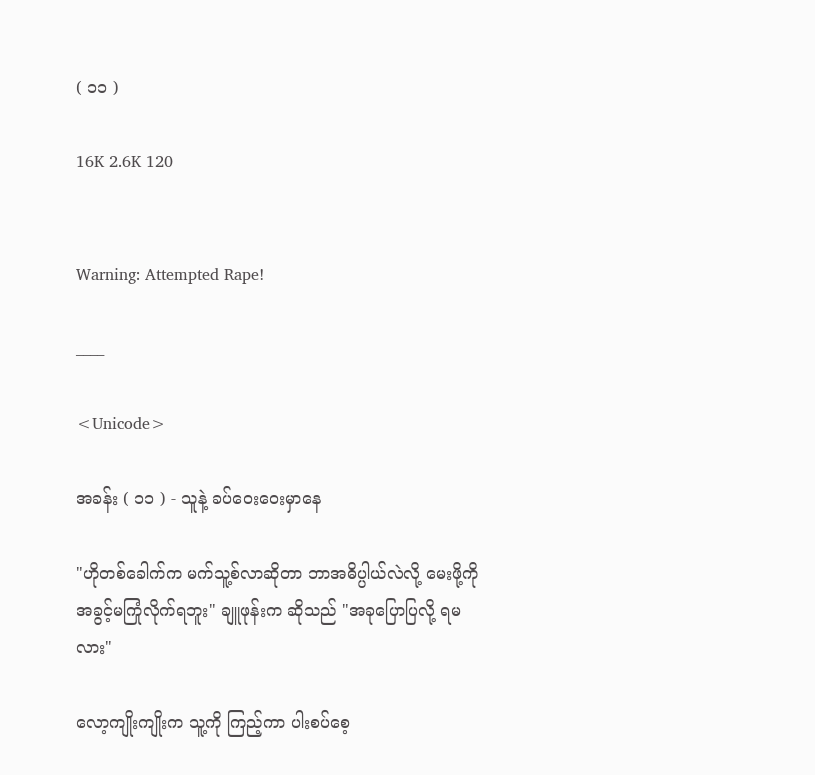( ၁၁ )

16K 2.6K 120


Warning: Attempted Rape!

____

<Unicode>

အခန်း ( ၁၁ ) - သူနဲ့ ခပ်ဝေးဝေးမှာနေ

"ဟိုတစ်ခေါက်က မက်သူ့စ်လာဆိုတာ ဘာအဓိပ္ပါယ်လဲလို့ မေးဖို့ကို အခွင့်မကြုံလိုက်ရဘူး" ချူဖုန်းက ဆိုသည် "အခုပြောပြလို့ ရမလား"

လော့ကျိုးကျိုးက သူ့ကို ကြည့်ကာ ပါးစပ်စေ့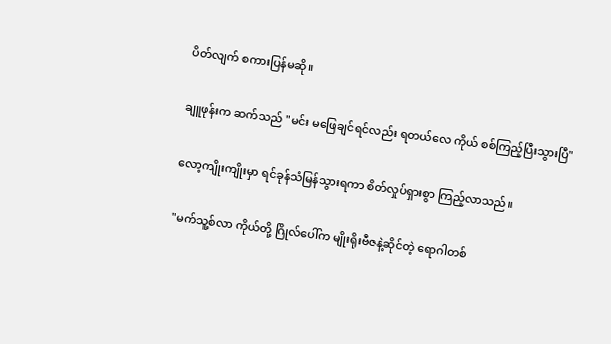ပိတ်လျက် စကားပြန်မဆို။

ချူဖုန်းက ဆက်သည် "မင်း မဖြေချင်ရင်လည်း ရတယ်လေ ကိုယ် စစ်ကြည့်ပြီးသွားပြီ"

လော့ကျိုးကျိုးမှာ ရင်ခုန်သံမြန်သွားရကာ စိတ်လှုပ်ရှားစွာ ကြည့်လာသည်။

"မက်သူ့စ်လာ ကိုယ်တို့ ဂြိုလ်ပေါ်က မျိုးရိုးဗီဇနဲ့ဆိုင်တဲ့ ရောဂါတစ်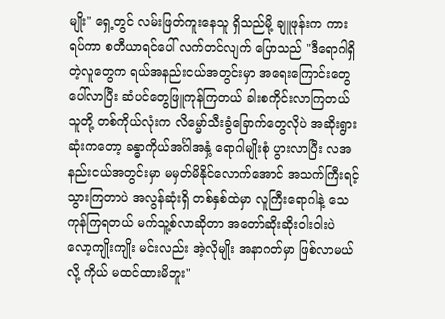မျိုး" ရှေ့တွင် လမ်းဖြတ်ကူးနေသူ ရှိသည်မို့ ချူဖုန်းက ကားရပ်ကာ စတီယာရင်ပေါ် လက်တင်လျက် ပြောသည် "ဒီရောဂါရှိတဲ့လူတွေက ရယ်အနည်းငယ်အတွင်းမှာ အရေးကြောင်းတွေ ပေါ်လာပြီး ဆံပင်တွေဖြူကုန်ကြတယ် ခါးစကိုင်းလာကြတယ် သူတို့ တစ်ကိုယ်လုံးက လိမ္မော်သီးခွံခြောက်တွေလိုပဲ အဆိုးရွားဆုံးကတော့ ခန္ဓာကိုယ်အင်္ဂါအနှံ့ ရောဂါမျိုးစုံ ပွားလာပြီး လအနည်းငယ်အတွင်းမှာ မမှတ်မိနိုင်လောက်အောင် အသက်ကြီးရင့်သွားကြတာပဲ အလွန်ဆုံးရှိ တစ်နှစ်ထဲမှာ လူကြီးရောဂါနဲ့ သေကုန်ကြရတယ် မက်သူ့စ်လာဆိုတာ အတော်ဆိုးဆိုးဝါးဝါးပဲ လော့ကျိုးကျိုး မင်းလည်း အဲ့လိုမျိုး အနာဂတ်မှာ ဖြစ်လာမယ်လို့ ကိုယ် မထင်ထားမိဘူး"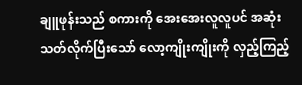ချူဖုန်းသည် စကားကို အေးအေးလူလူပင် အဆုံးသတ်လိုက်ပြီးသော် လော့ကျိုးကျိုးကို လှည့်ကြည့်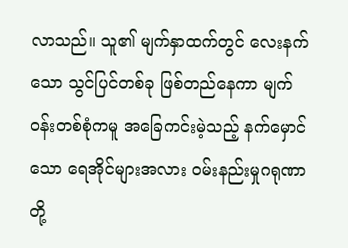လာသည်။ သူ၏ မျက်နှာထက်တွင် လေးနက်သော သွင်ပြင်တစ်ခု ဖြစ်တည်နေကာ မျက်ဝန်းတစ်စုံကမူ အခြေကင်းမဲ့သည့် နက်မှောင်သော ရေအိုင်များအလား ဝမ်းနည်းမှုဂရုဏာတို့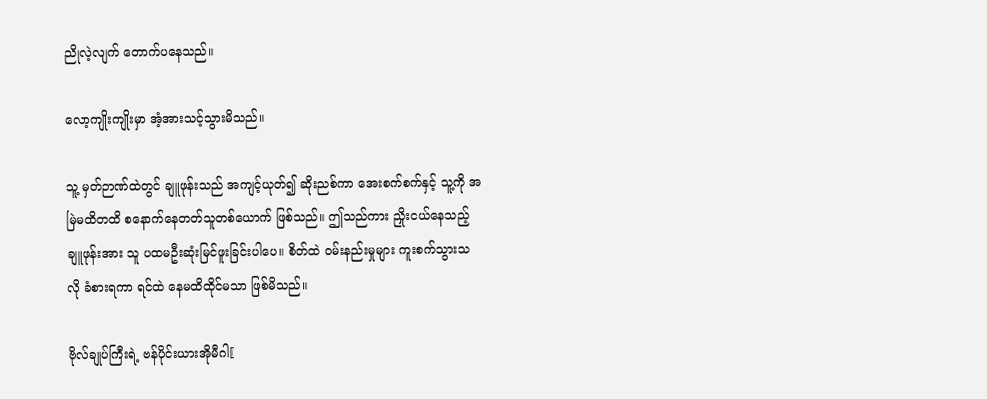ညိုလဲ့လျက် တောက်ပနေသည်။

လော့ကျိုးကျိုးမှာ အံ့အားသင့်သွားမိသည်။

သူ့ မှတ်ဉာဏ်ထဲတွင် ချူဖုန်းသည် အကျင့်ယုတ်၍ ဆိုးညစ်ကာ အေးစက်စက်နှင့် သူ့ကို အမြဲမထိတထိ စနောက်နေတတ်သူတစ်ယောက် ဖြစ်သည်။ ဤသည်ကား ညှိုးငယ်နေသည့် ချူဖုန်းအား သူ ပထမဦးဆုံးမြင်ဖူးခြင်းပါပေ။ စိတ်ထဲ ဝမ်းနည်းမှုများ ကူးစက်သွားသလို ခံစားရကာ ရင်ထဲ နေမထိထိုင်မသာ ဖြစ်မိသည်။

ဗိုလ်ချုပ်ကြီးရဲ့ ဗန်ပိုင်းယားအိုမီဂါ〖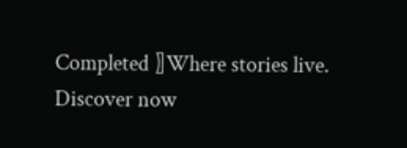Completed 〗Where stories live. Discover now